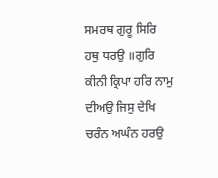ਸਮਰਥ ਗੁਰੂ ਸਿਰਿ ਹਥੁ ਧਰਉ ॥ਗੁਰਿ ਕੀਨੀ ਕ੍ਰਿਪਾ ਹਰਿ ਨਾਮੁ ਦੀਅਉ ਜਿਸੁ ਦੇਖਿ ਚਰੰਨ ਅਘੰਨ ਹਰਉ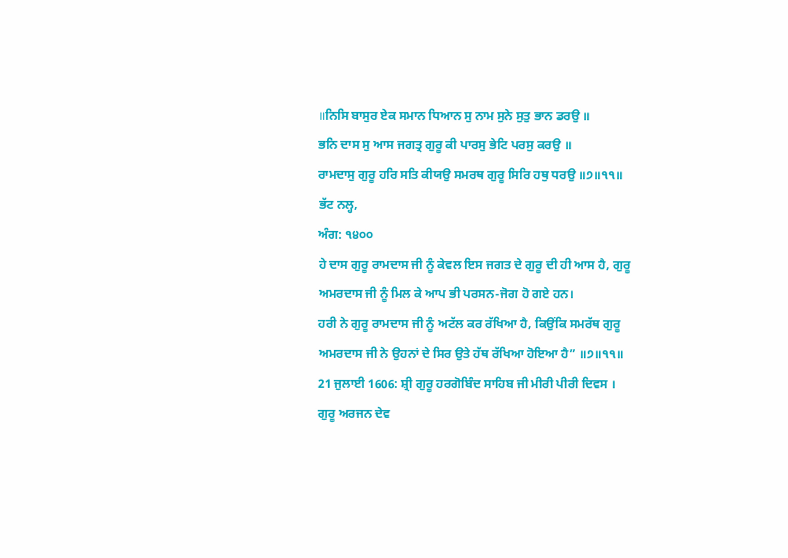॥ਨਿਸਿ ਬਾਸੁਰ ਏਕ ਸਮਾਨ ਧਿਆਨ ਸੁ ਨਾਮ ਸੁਨੇ ਸੁਤੁ ਭਾਨ ਡਰਉ ॥
ਭਨਿ ਦਾਸ ਸੁ ਆਸ ਜਗਤ੍ਰ ਗੁਰੂ ਕੀ ਪਾਰਸੁ ਭੇਟਿ ਪਰਸੁ ਕਰਉ ॥
ਰਾਮਦਾਸੁ ਗੁਰੂ ਹਰਿ ਸਤਿ ਕੀਯਉ ਸਮਰਥ ਗੁਰੂ ਸਿਰਿ ਹਥੁ ਧਰਉ ॥੭॥੧੧॥
ਭੱਟ ਨਲ੍ਹ,
ਅੰਗ: ੧੪੦੦
ਹੇ ਦਾਸ ਗੁਰੂ ਰਾਮਦਾਸ ਜੀ ਨੂੰ ਕੇਵਲ ਇਸ ਜਗਤ ਦੇ ਗੁਰੂ ਦੀ ਹੀ ਆਸ ਹੈ, ਗੁਰੂ ਅਮਰਦਾਸ ਜੀ ਨੂੰ ਮਿਲ ਕੇ ਆਪ ਭੀ ਪਰਸਨ-ਜੋਗ ਹੋ ਗਏ ਹਨ।
ਹਰੀ ਨੇ ਗੁਰੂ ਰਾਮਦਾਸ ਜੀ ਨੂੰ ਅਟੱਲ ਕਰ ਰੱਖਿਆ ਹੈ, ਕਿਉਂਕਿ ਸਮਰੱਥ ਗੁਰੂ ਅਮਰਦਾਸ ਜੀ ਨੇ ਉਹਨਾਂ ਦੇ ਸਿਰ ਉਤੇ ਹੱਥ ਰੱਖਿਆ ਹੋਇਆ ਹੈ” ॥੭॥੧੧॥
21 ਜੁਲਾਈ 1606: ਸ਼੍ਰੀ ਗੁਰੂ ਹਰਗੋਬਿੰਦ ਸਾਹਿਬ ਜੀ ਮੀਰੀ ਪੀਰੀ ਦਿਵਸ ।
ਗੁਰੂ ਅਰਜਨ ਦੇਵ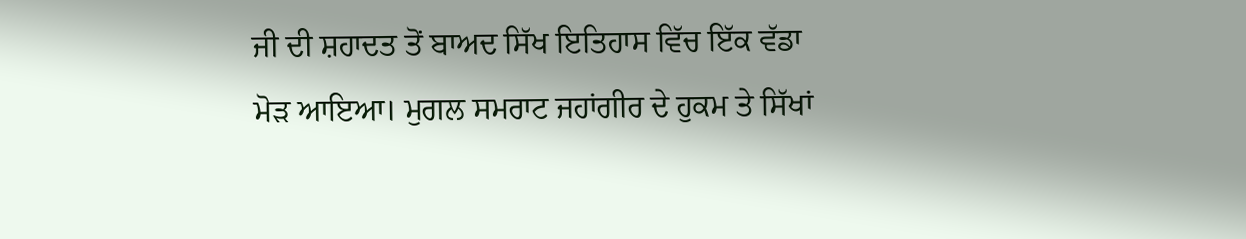ਜੀ ਦੀ ਸ਼ਹਾਦਤ ਤੋਂ ਬਾਅਦ ਸਿੱਖ ਇਤਿਹਾਸ ਵਿੱਚ ਇੱਕ ਵੱਡਾ ਮੋੜ ਆਇਆ। ਮੁਗਲ ਸਮਰਾਟ ਜਹਾਂਗੀਰ ਦੇ ਹੁਕਮ ਤੇ ਸਿੱਖਾਂ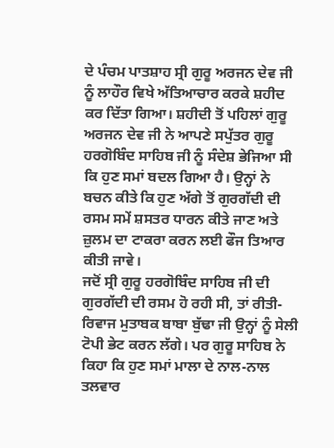ਦੇ ਪੰਚਮ ਪਾਤਸ਼ਾਹ ਸ੍ਰੀ ਗੁਰੂ ਅਰਜਨ ਦੇਵ ਜੀ ਨੂੰ ਲਾਹੌਰ ਵਿਖੇ ਅੱਤਿਆਚਾਰ ਕਰਕੇ ਸ਼ਹੀਦ ਕਰ ਦਿੱਤਾ ਗਿਆ। ਸ਼ਹੀਦੀ ਤੋਂ ਪਹਿਲਾਂ ਗੁਰੂ ਅਰਜਨ ਦੇਵ ਜੀ ਨੇ ਆਪਣੇ ਸਪੁੱਤਰ ਗੁਰੂ ਹਰਗੋਬਿੰਦ ਸਾਹਿਬ ਜੀ ਨੂੰ ਸੰਦੇਸ਼ ਭੇਜਿਆ ਸੀ ਕਿ ਹੁਣ ਸਮਾਂ ਬਦਲ ਗਿਆ ਹੈ। ਉਨ੍ਹਾਂ ਨੇ ਬਚਨ ਕੀਤੇ ਕਿ ਹੁਣ ਅੱਗੇ ਤੋਂ ਗੁਰਗੱਦੀ ਦੀ ਰਸਮ ਸਮੇਂ ਸ਼ਸਤਰ ਧਾਰਨ ਕੀਤੇ ਜਾਣ ਅਤੇ ਜ਼ੁਲਮ ਦਾ ਟਾਕਰਾ ਕਰਨ ਲਈ ਫੌਜ ਤਿਆਰ ਕੀਤੀ ਜਾਵੇ।
ਜਦੋਂ ਸ੍ਰੀ ਗੁਰੂ ਹਰਗੋਬਿੰਦ ਸਾਹਿਬ ਜੀ ਦੀ ਗੁਰਗੱਦੀ ਦੀ ਰਸਮ ਹੋ ਰਹੀ ਸੀ, ਤਾਂ ਰੀਤੀ-ਰਿਵਾਜ ਮੁਤਾਬਕ ਬਾਬਾ ਬੁੱਢਾ ਜੀ ਉਨ੍ਹਾਂ ਨੂੰ ਸੇਲੀ ਟੋਪੀ ਭੇਟ ਕਰਨ ਲੱਗੇ। ਪਰ ਗੁਰੂ ਸਾਹਿਬ ਨੇ ਕਿਹਾ ਕਿ ਹੁਣ ਸਮਾਂ ਮਾਲਾ ਦੇ ਨਾਲ-ਨਾਲ ਤਲਵਾਰ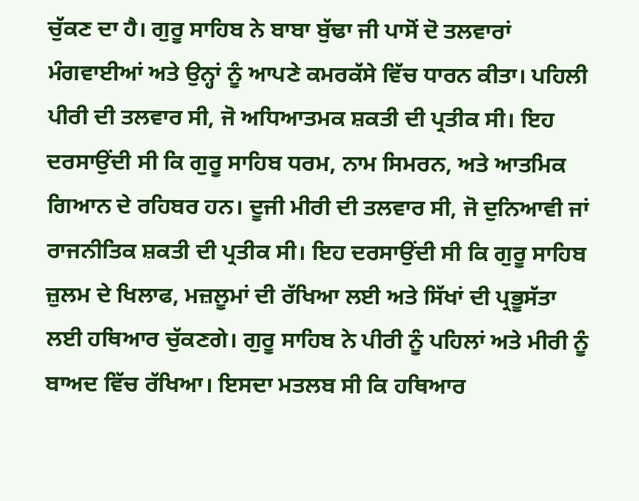ਚੁੱਕਣ ਦਾ ਹੈ। ਗੁਰੂ ਸਾਹਿਬ ਨੇ ਬਾਬਾ ਬੁੱਢਾ ਜੀ ਪਾਸੋਂ ਦੋ ਤਲਵਾਰਾਂ ਮੰਗਵਾਈਆਂ ਅਤੇ ਉਨ੍ਹਾਂ ਨੂੰ ਆਪਣੇ ਕਮਰਕੱਸੇ ਵਿੱਚ ਧਾਰਨ ਕੀਤਾ। ਪਹਿਲੀ ਪੀਰੀ ਦੀ ਤਲਵਾਰ ਸੀ, ਜੋ ਅਧਿਆਤਮਕ ਸ਼ਕਤੀ ਦੀ ਪ੍ਰਤੀਕ ਸੀ। ਇਹ ਦਰਸਾਉਂਦੀ ਸੀ ਕਿ ਗੁਰੂ ਸਾਹਿਬ ਧਰਮ, ਨਾਮ ਸਿਮਰਨ, ਅਤੇ ਆਤਮਿਕ ਗਿਆਨ ਦੇ ਰਹਿਬਰ ਹਨ। ਦੂਜੀ ਮੀਰੀ ਦੀ ਤਲਵਾਰ ਸੀ, ਜੋ ਦੁਨਿਆਵੀ ਜਾਂ ਰਾਜਨੀਤਿਕ ਸ਼ਕਤੀ ਦੀ ਪ੍ਰਤੀਕ ਸੀ। ਇਹ ਦਰਸਾਉਂਦੀ ਸੀ ਕਿ ਗੁਰੂ ਸਾਹਿਬ ਜ਼ੁਲਮ ਦੇ ਖਿਲਾਫ, ਮਜ਼ਲੂਮਾਂ ਦੀ ਰੱਖਿਆ ਲਈ ਅਤੇ ਸਿੱਖਾਂ ਦੀ ਪ੍ਰਭੂਸੱਤਾ ਲਈ ਹਥਿਆਰ ਚੁੱਕਣਗੇ। ਗੁਰੂ ਸਾਹਿਬ ਨੇ ਪੀਰੀ ਨੂੰ ਪਹਿਲਾਂ ਅਤੇ ਮੀਰੀ ਨੂੰ ਬਾਅਦ ਵਿੱਚ ਰੱਖਿਆ। ਇਸਦਾ ਮਤਲਬ ਸੀ ਕਿ ਹਥਿਆਰ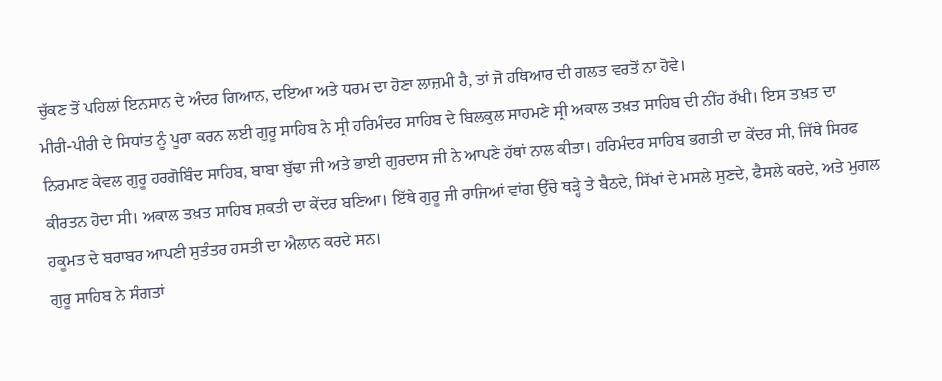ਚੁੱਕਣ ਤੋਂ ਪਹਿਲਾਂ ਇਨਸਾਨ ਦੇ ਅੰਦਰ ਗਿਆਨ, ਦਇਆ ਅਤੇ ਧਰਮ ਦਾ ਹੋਣਾ ਲਾਜ਼ਮੀ ਹੈ, ਤਾਂ ਜੋ ਹਥਿਆਰ ਦੀ ਗਲਤ ਵਰਤੋਂ ਨਾ ਹੋਵੇ।
ਮੀਰੀ-ਪੀਰੀ ਦੇ ਸਿਧਾਂਤ ਨੂੰ ਪੂਰਾ ਕਰਨ ਲਈ ਗੁਰੂ ਸਾਹਿਬ ਨੇ ਸ੍ਰੀ ਹਰਿਮੰਦਰ ਸਾਹਿਬ ਦੇ ਬਿਲਕੁਲ ਸਾਹਮਣੇ ਸ੍ਰੀ ਅਕਾਲ ਤਖ਼ਤ ਸਾਹਿਬ ਦੀ ਨੀਂਹ ਰੱਖੀ। ਇਸ ਤਖ਼ਤ ਦਾ ਨਿਰਮਾਣ ਕੇਵਲ ਗੁਰੂ ਹਰਗੋਬਿੰਦ ਸਾਹਿਬ, ਬਾਬਾ ਬੁੱਢਾ ਜੀ ਅਤੇ ਭਾਈ ਗੁਰਦਾਸ ਜੀ ਨੇ ਆਪਣੇ ਹੱਥਾਂ ਨਾਲ ਕੀਤਾ। ਹਰਿਮੰਦਰ ਸਾਹਿਬ ਭਗਤੀ ਦਾ ਕੇਂਦਰ ਸੀ, ਜਿੱਥੇ ਸਿਰਫ ਕੀਰਤਨ ਹੋਦਾ ਸੀ। ਅਕਾਲ ਤਖ਼ਤ ਸਾਹਿਬ ਸ਼ਕਤੀ ਦਾ ਕੇਂਦਰ ਬਣਿਆ। ਇੱਥੇ ਗੁਰੂ ਜੀ ਰਾਜਿਆਂ ਵਾਂਗ ਉੱਚੇ ਥੜ੍ਹੇ ਤੇ ਬੈਠਦੇ, ਸਿੱਖਾਂ ਦੇ ਮਸਲੇ ਸੁਣਦੇ, ਫੈਸਲੇ ਕਰਦੇ, ਅਤੇ ਮੁਗਲ ਹਕੂਮਤ ਦੇ ਬਰਾਬਰ ਆਪਣੀ ਸੁਤੰਤਰ ਹਸਤੀ ਦਾ ਐਲਾਨ ਕਰਦੇ ਸਨ।
ਗੁਰੂ ਸਾਹਿਬ ਨੇ ਸੰਗਤਾਂ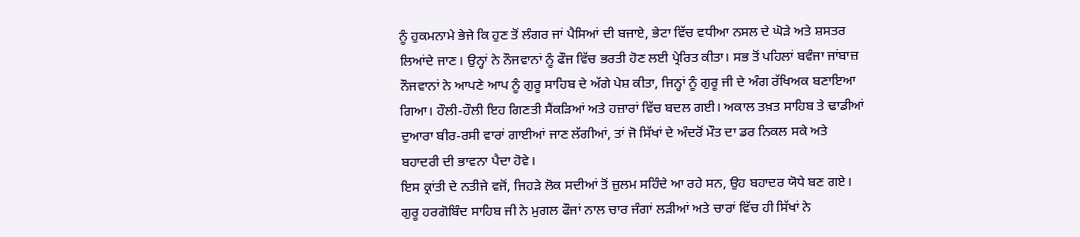ਨੂੰ ਹੁਕਮਨਾਮੇ ਭੇਜੇ ਕਿ ਹੁਣ ਤੋਂ ਲੰਗਰ ਜਾਂ ਪੈਸਿਆਂ ਦੀ ਬਜਾਏ, ਭੇਟਾ ਵਿੱਚ ਵਧੀਆ ਨਸਲ ਦੇ ਘੋੜੇ ਅਤੇ ਸ਼ਸਤਰ ਲਿਆਂਦੇ ਜਾਣ। ਉਨ੍ਹਾਂ ਨੇ ਨੌਜਵਾਨਾਂ ਨੂੰ ਫੌਜ ਵਿੱਚ ਭਰਤੀ ਹੋਣ ਲਈ ਪ੍ਰੇਰਿਤ ਕੀਤਾ। ਸਭ ਤੋਂ ਪਹਿਲਾਂ ਬਵੰਜਾ ਜਾਂਬਾਜ਼ ਨੌਜਵਾਨਾਂ ਨੇ ਆਪਣੇ ਆਪ ਨੂੰ ਗੁਰੂ ਸਾਹਿਬ ਦੇ ਅੱਗੇ ਪੇਸ਼ ਕੀਤਾ, ਜਿਨ੍ਹਾਂ ਨੂੰ ਗੁਰੂ ਜੀ ਦੇ ਅੰਗ ਰੱਖਿਅਕ ਬਣਾਇਆ ਗਿਆ। ਹੌਲੀ-ਹੌਲੀ ਇਹ ਗਿਣਤੀ ਸੈਂਕੜਿਆਂ ਅਤੇ ਹਜ਼ਾਰਾਂ ਵਿੱਚ ਬਦਲ ਗਈ। ਅਕਾਲ ਤਖ਼ਤ ਸਾਹਿਬ ਤੇ ਢਾਡੀਆਂ ਦੁਆਰਾ ਬੀਰ-ਰਸੀ ਵਾਰਾਂ ਗਾਈਆਂ ਜਾਣ ਲੱਗੀਆਂ, ਤਾਂ ਜੋ ਸਿੱਖਾਂ ਦੇ ਅੰਦਰੋਂ ਮੌਤ ਦਾ ਡਰ ਨਿਕਲ ਸਕੇ ਅਤੇ ਬਹਾਦਰੀ ਦੀ ਭਾਵਨਾ ਪੈਦਾ ਹੋਵੇ।
ਇਸ ਕ੍ਰਾਂਤੀ ਦੇ ਨਤੀਜੇ ਵਜੋਂ, ਜਿਹੜੇ ਲੋਕ ਸਦੀਆਂ ਤੋਂ ਜ਼ੁਲਮ ਸਹਿੰਦੇ ਆ ਰਹੇ ਸਨ, ਉਹ ਬਹਾਦਰ ਯੋਧੇ ਬਣ ਗਏ। ਗੁਰੂ ਹਰਗੋਬਿੰਦ ਸਾਹਿਬ ਜੀ ਨੇ ਮੁਗਲ ਫੌਜਾਂ ਨਾਲ ਚਾਰ ਜੰਗਾਂ ਲੜੀਆਂ ਅਤੇ ਚਾਰਾਂ ਵਿੱਚ ਹੀ ਸਿੱਖਾਂ ਨੇ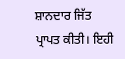ਸ਼ਾਨਦਾਰ ਜਿੱਤ ਪ੍ਰਾਪਤ ਕੀਤੀ। ਇਹੀ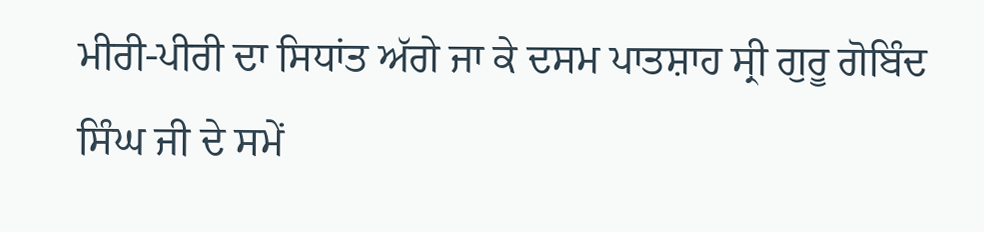ਮੀਰੀ-ਪੀਰੀ ਦਾ ਸਿਧਾਂਤ ਅੱਗੇ ਜਾ ਕੇ ਦਸਮ ਪਾਤਸ਼ਾਹ ਸ੍ਰੀ ਗੁਰੂ ਗੋਬਿੰਦ ਸਿੰਘ ਜੀ ਦੇ ਸਮੇਂ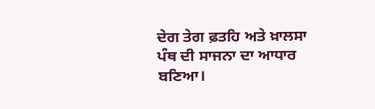ਦੇਗ ਤੇਗ ਫ਼ਤਹਿ ਅਤੇ ਖ਼ਾਲਸਾ ਪੰਥ ਦੀ ਸਾਜਨਾ ਦਾ ਆਧਾਰ ਬਣਿਆ।